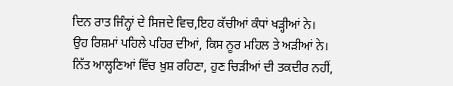ਦਿਨ ਰਾਤ ਜਿੰਨ੍ਹਾਂ ਦੇ ਸਿਜਦੇ ਵਿਚ,ਇਹ ਕੱਚੀਆਂ ਕੰਧਾਂ ਖੜ੍ਹੀਆਂ ਨੇ।
ਉਹ ਰਿਸ਼ਮਾਂ ਪਹਿਲੇ ਪਹਿਰ ਦੀਆਂ, ਕਿਸ ਨੂਰ ਮਹਿਲ ਤੇ ਅੜੀਆਂ ਨੇ।
ਨਿੱਤ ਆਲ੍ਹਣਿਆਂ ਵਿੱਚ ਖ਼ੁਸ਼ ਰਹਿਣਾ, ਹੁਣ ਚਿੜੀਆਂ ਦੀ ਤਕਦੀਰ ਨਹੀਂ,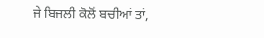ਜੇ ਬਿਜਲੀ ਕੋਲੋਂ ਬਚੀਆਂ ਤਾਂ,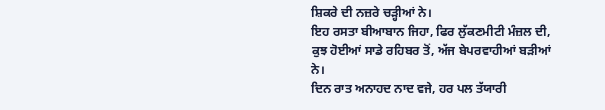ਸ਼ਿਕਰੇ ਦੀ ਨਜ਼ਰੇ ਚੜ੍ਹੀਆਂ ਨੇ।
ਇਹ ਰਸਤਾ ਬੀਆਬਾਨ ਜਿਹਾ, ਫਿਰ ਲੁੱਕਣਮੀਟੀ ਮੰਜ਼ਲ ਦੀ,
ਕੁਝ ਹੋਈਆਂ ਸਾਡੇ ਰਹਿਬਰ ਤੋਂ, ਅੱਜ ਬੇਪਰਵਾਹੀਆਂ ਬੜੀਆਂ ਨੇ।
ਦਿਨ ਰਾਤ ਅਨਾਹਦ ਨਾਦ ਵਜੇ, ਹਰ ਪਲ ਤੱਯਾਰੀ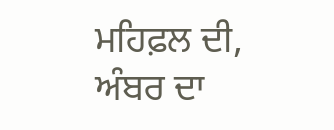ਮਹਿਫ਼ਲ ਦੀ,
ਅੰਬਰ ਦਾ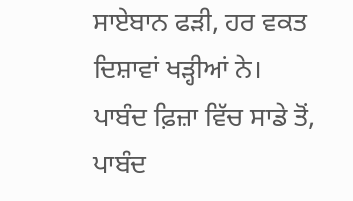ਸਾਏਬਾਨ ਫੜੀ, ਹਰ ਵਕਤ ਦਿਸ਼ਾਵਾਂ ਖੜ੍ਹੀਆਂ ਨੇ।
ਪਾਬੰਦ ਫ਼ਿਜ਼ਾ ਵਿੱਚ ਸਾਡੇ ਤੋਂ, ਪਾਬੰਦ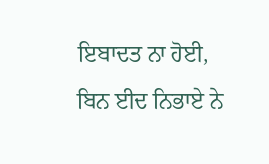ਇਬਾਦਤ ਨਾ ਹੋਈ,
ਬਿਨ ਈਦ ਨਿਭਾਏ ਨੇ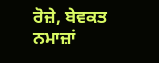ਰੋਜ਼ੇ, ਬੇਵਕਤ ਨਮਾਜ਼ਾਂ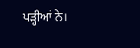ਪੜ੍ਹੀਆਂ ਨੇ।